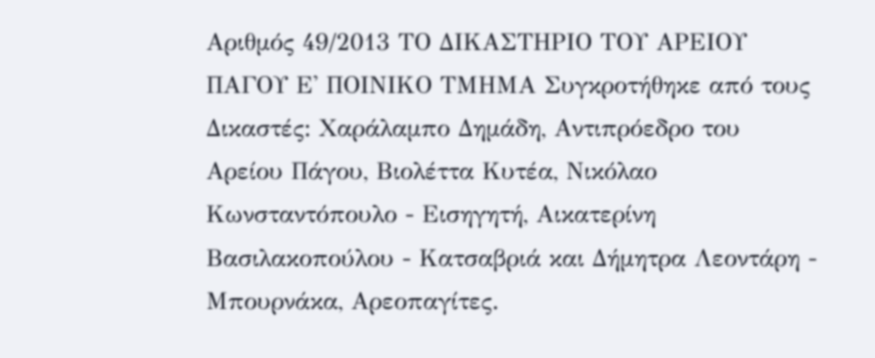Αριθμός 49/2013 ΤΟ ΔΙΚΑΣΤΗΡΙΟ ΤΟΥ ΑΡΕΙΟΥ ΠΑΓΟΥ Ε' ΠΟΙΝΙΚΟ ΤΜΗΜΑ Συγκροτήθηκε από τους Δικαστές: Χαράλαμπο Δημάδη, Αντιπρόεδρο του Αρείου Πάγου, Βιολέττα Κυτέα, Νικόλαο Κωνσταντόπουλο - Εισηγητή, Αικατερίνη Βασιλακοπούλου - Κατσαβριά και Δήμητρα Λεοντάρη - Μπουρνάκα, Αρεοπαγίτες.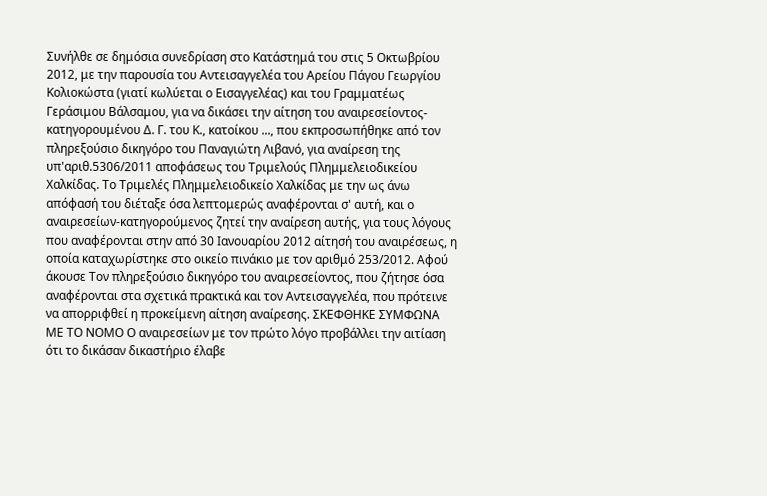Συνήλθε σε δημόσια συνεδρίαση στο Κατάστημά του στις 5 Οκτωβρίου 2012, με την παρουσία του Αντεισαγγελέα του Αρείου Πάγου Γεωργίου Κολιοκώστα (γιατί κωλύεται ο Εισαγγελέας) και του Γραμματέως Γεράσιμου Βάλσαμου, για να δικάσει την αίτηση του αναιρεσείοντος-κατηγορουμένου Δ. Γ. του Κ., κατοίκου ..., που εκπροσωπήθηκε από τον πληρεξούσιο δικηγόρο του Παναγιώτη Λιβανό, για αναίρεση της υπ'αριθ.5306/2011 αποφάσεως του Τριμελούς Πλημμελειοδικείου Χαλκίδας. Το Τριμελές Πλημμελειοδικείο Χαλκίδας με την ως άνω απόφασή του διέταξε όσα λεπτομερώς αναφέρονται σ' αυτή, και ο αναιρεσείων-κατηγορούμενος ζητεί την αναίρεση αυτής, για τους λόγους που αναφέρονται στην από 30 Ιανουαρίου 2012 αίτησή του αναιρέσεως, η οποία καταχωρίστηκε στο οικείο πινάκιο με τον αριθμό 253/2012. Αφού άκουσε Τον πληρεξούσιο δικηγόρο του αναιρεσείοντος, που ζήτησε όσα αναφέρονται στα σχετικά πρακτικά και τον Αντεισαγγελέα, που πρότεινε να απορριφθεί η προκείμενη αίτηση αναίρεσης. ΣΚΕΦΘΗΚΕ ΣΥΜΦΩΝΑ ΜΕ ΤΟ ΝΟΜΟ Ο αναιρεσείων με τον πρώτο λόγο προβάλλει την αιτίαση ότι το δικάσαν δικαστήριο έλαβε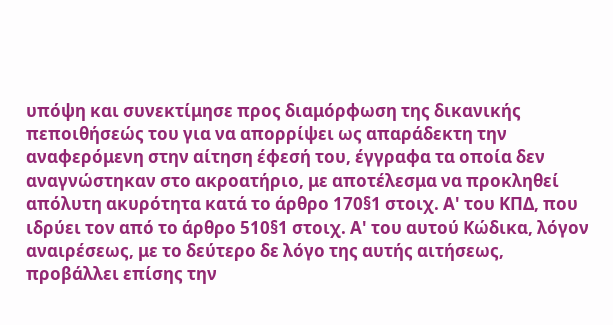υπόψη και συνεκτίμησε προς διαμόρφωση της δικανικής πεποιθήσεώς του για να απορρίψει ως απαράδεκτη την αναφερόμενη στην αίτηση έφεσή του, έγγραφα τα οποία δεν αναγνώστηκαν στο ακροατήριο, με αποτέλεσμα να προκληθεί απόλυτη ακυρότητα κατά το άρθρο 170§1 στοιχ. Α' του ΚΠΔ, που ιδρύει τον από το άρθρο 510§1 στοιχ. Α' του αυτού Κώδικα, λόγον αναιρέσεως, με το δεύτερο δε λόγο της αυτής αιτήσεως, προβάλλει επίσης την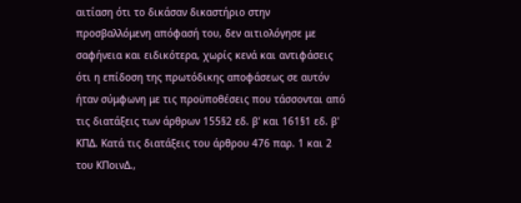αιτίαση ότι το δικάσαν δικαστήριο στην προσβαλλόμενη απόφασή του, δεν αιτιολόγησε με σαφήνεια και ειδικότερα, χωρίς κενά και αντιφάσεις ότι η επίδοση της πρωτόδικης αποφάσεως σε αυτόν ήταν σύμφωνη με τις προϋποθέσεις που τάσσονται από τις διατάξεις των άρθρων 155§2 εδ. β' και 161§1 εδ. β' ΚΠΔ. Κατά τις διατάξεις του άρθρου 476 παρ. 1 και 2 του ΚΠοινΔ.,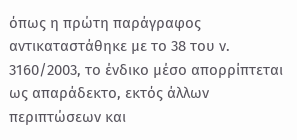όπως η πρώτη παράγραφος αντικαταστάθηκε με το 38 του ν. 3160/2003, το ένδικο μέσο απορρίπτεται ως απαράδεκτο, εκτός άλλων περιπτώσεων και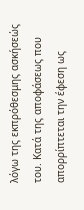λόγω της εκπρόθεσμης ασκήσεώς του. Κατά της αποφάσεως που απορρίπτεται την έφεση ως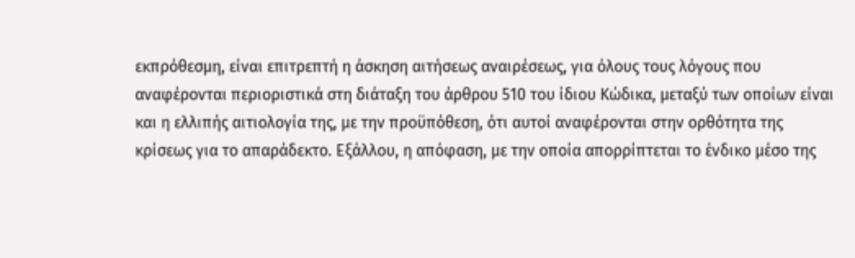εκπρόθεσμη, είναι επιτρεπτή η άσκηση αιτήσεως αναιρέσεως, για όλους τους λόγους που αναφέρονται περιοριστικά στη διάταξη του άρθρου 510 του ίδιου Κώδικα, μεταξύ των οποίων είναι και η ελλιπής αιτιολογία της, με την προϋπόθεση, ότι αυτοί αναφέρονται στην ορθότητα της κρίσεως για το απαράδεκτο. Εξάλλου, η απόφαση, με την οποία απορρίπτεται το ένδικο μέσο της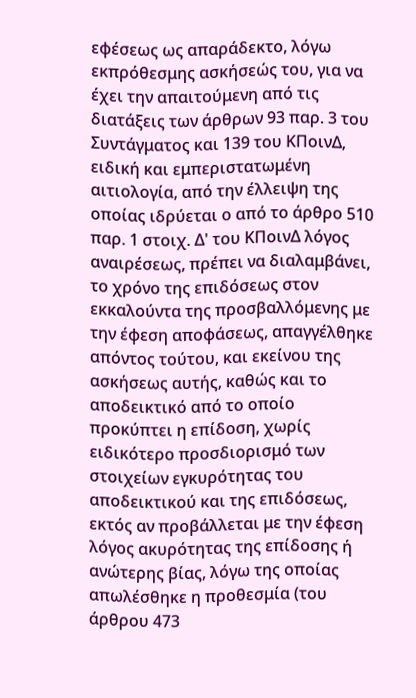εφέσεως ως απαράδεκτο, λόγω εκπρόθεσμης ασκήσεώς του, για να έχει την απαιτούμενη από τις διατάξεις των άρθρων 93 παρ. 3 του Συντάγματος και 139 του ΚΠοινΔ, ειδική και εμπεριστατωμένη αιτιολογία, από την έλλειψη της οποίας ιδρύεται ο από το άρθρο 510 παρ. 1 στοιχ. Δ' του ΚΠοινΔ λόγος αναιρέσεως, πρέπει να διαλαμβάνει, το χρόνο της επιδόσεως στον εκκαλούντα της προσβαλλόμενης με την έφεση αποφάσεως, απαγγέλθηκε απόντος τούτου, και εκείνου της ασκήσεως αυτής, καθώς και το αποδεικτικό από το οποίο προκύπτει η επίδοση, χωρίς ειδικότερο προσδιορισμό των στοιχείων εγκυρότητας του αποδεικτικού και της επιδόσεως, εκτός αν προβάλλεται με την έφεση λόγος ακυρότητας της επίδοσης ή ανώτερης βίας, λόγω της οποίας απωλέσθηκε η προθεσμία (του άρθρου 473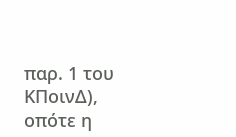παρ. 1 του ΚΠοινΔ), οπότε η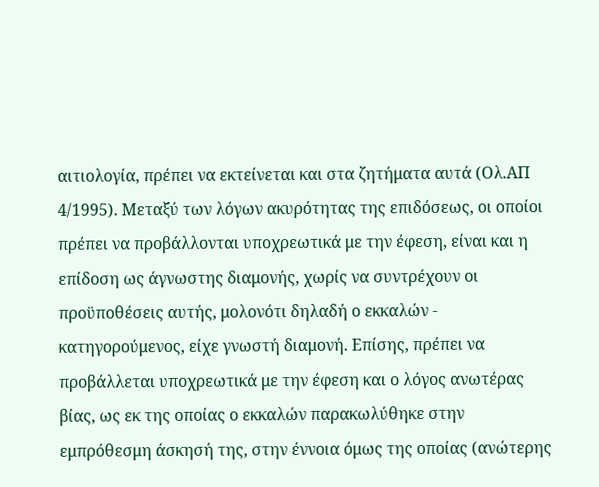αιτιολογία, πρέπει να εκτείνεται και στα ζητήματα αυτά (Ολ.ΑΠ 4/1995). Μεταξύ των λόγων ακυρότητας της επιδόσεως, οι οποίοι πρέπει να προβάλλονται υποχρεωτικά με την έφεση, είναι και η επίδοση ως άγνωστης διαμονής, χωρίς να συντρέχουν οι προϋποθέσεις αυτής, μολονότι δηλαδή ο εκκαλών - κατηγορούμενος, είχε γνωστή διαμονή. Επίσης, πρέπει να προβάλλεται υποχρεωτικά με την έφεση και ο λόγος ανωτέρας βίας, ως εκ της οποίας ο εκκαλών παρακωλύθηκε στην εμπρόθεσμη άσκησή της, στην έννοια όμως της οποίας (ανώτερης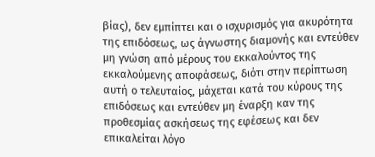βίας), δεν εμπίπτει και ο ισχυρισμός για ακυρότητα της επιδόσεως, ως άγνωστης διαμονής και εντεύθεν μη γνώση από μέρους του εκκαλούντος της εκκαλούμενης αποφάσεως, διότι στην περίπτωση αυτή ο τελευταίος, μάχεται κατά του κύρους της επιδόσεως και εντεύθεν μη έναρξη καν της προθεσμίας ασκήσεως της εφέσεως και δεν επικαλείται λόγο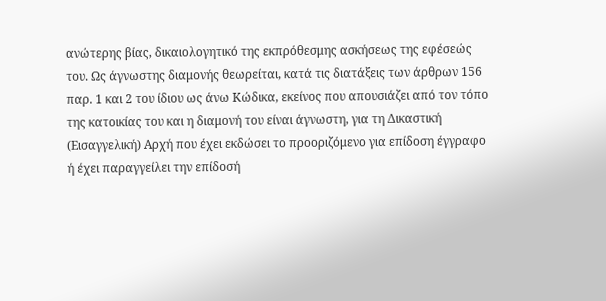ανώτερης βίας, δικαιολογητικό της εκπρόθεσμης ασκήσεως της εφέσεώς του. Ως άγνωστης διαμονής θεωρείται, κατά τις διατάξεις των άρθρων 156 παρ. 1 και 2 του ίδιου ως άνω Κώδικα, εκείνος που απουσιάζει από τον τόπο της κατοικίας του και η διαμονή του είναι άγνωστη, για τη Δικαστική (Εισαγγελική) Αρχή που έχει εκδώσει το προοριζόμενο για επίδοση έγγραφο ή έχει παραγγείλει την επίδοσή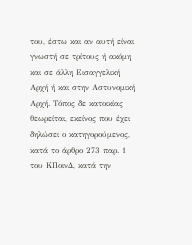του, έστω και αν αυτή είναι γνωστή σε τρίτους ή ακόμη και σε άλλη Εισαγγελική Αρχή ή και στην Αστυνομική Αρχή. Τόπος δε κατοικίας θεωρείται, εκείνος που έχει δηλώσει ο κατηγορούμενος, κατά το άρθρο 273 παρ. 1 του ΚΠοινΔ, κατά την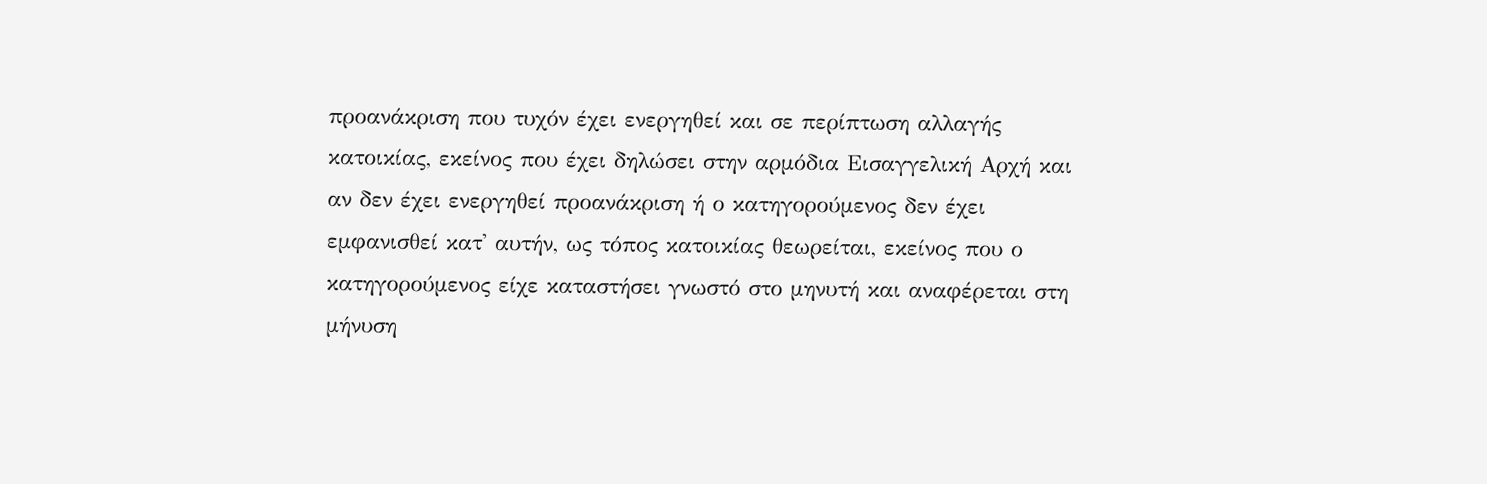προανάκριση που τυχόν έχει ενεργηθεί και σε περίπτωση αλλαγής κατοικίας, εκείνος που έχει δηλώσει στην αρμόδια Εισαγγελική Αρχή και αν δεν έχει ενεργηθεί προανάκριση ή ο κατηγορούμενος δεν έχει εμφανισθεί κατ' αυτήν, ως τόπος κατοικίας θεωρείται, εκείνος που ο κατηγορούμενος είχε καταστήσει γνωστό στο μηνυτή και αναφέρεται στη μήνυση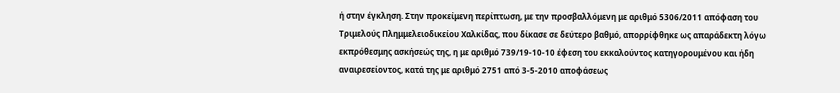ή στην έγκληση. Στην προκείμενη περίπτωση, με την προσβαλλόμενη με αριθμό 5306/2011 απόφαση του Τριμελούς Πλημμελειοδικείου Χαλκίδας, που δίκασε σε δεύτερο βαθμό, απορρίφθηκε ως απαράδεκτη λόγω εκπρόθεσμης ασκήσεώς της, η με αριθμό 739/19-10-10 έφεση του εκκαλούντος κατηγορουμένου και ήδη αναιρεσείοντος, κατά της με αριθμό 2751 από 3-5-2010 αποφάσεως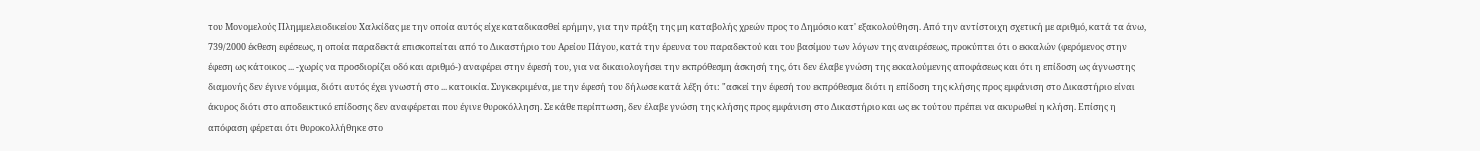του Μονομελούς Πλημμελειοδικείου Χαλκίδας με την οποία αυτός είχε καταδικασθεί ερήμην, για την πράξη της μη καταβολής χρεών προς το Δημόσιο κατ' εξακολούθηση. Από την αντίστοιχη σχετική με αριθμό, κατά τα άνω, 739/2000 έκθεση εφέσεως, η οποία παραδεκτά επισκοπείται από το Δικαστήριο του Αρείου Πάγου, κατά την έρευνα του παραδεκτού και του βασίμου των λόγων της αναιρέσεως, προκύπτει ότι ο εκκαλών (φερόμενος στην έφεση ως κάτοικος ... -χωρίς να προσδιορίζει οδό και αριθμό-) αναφέρει στην έφεσή του, για να δικαιολογήσει την εκπρόθεσμη άσκησή της, ότι δεν έλαβε γνώση της εκκαλούμενης αποφάσεως και ότι η επίδοση ως άγνωστης διαμονής δεν έγινε νόμιμα, διότι αυτός έχει γνωστή στο ... κατοικία. Συγκεκριμένα, με την έφεσή του δήλωσε κατά λέξη ότι: "ασκεί την έφεσή του εκπρόθεσμα διότι η επίδοση της κλήσης προς εμφάνιση στο Δικαστήριο είναι άκυρος διότι στο αποδεικτικό επίδοσης δεν αναφέρεται που έγινε θυροκόλληση. Σε κάθε περίπτωση, δεν έλαβε γνώση της κλήσης προς εμφάνιση στο Δικαστήριο και ως εκ τούτου πρέπει να ακυρωθεί η κλήση. Επίσης η απόφαση φέρεται ότι θυροκολλήθηκε στο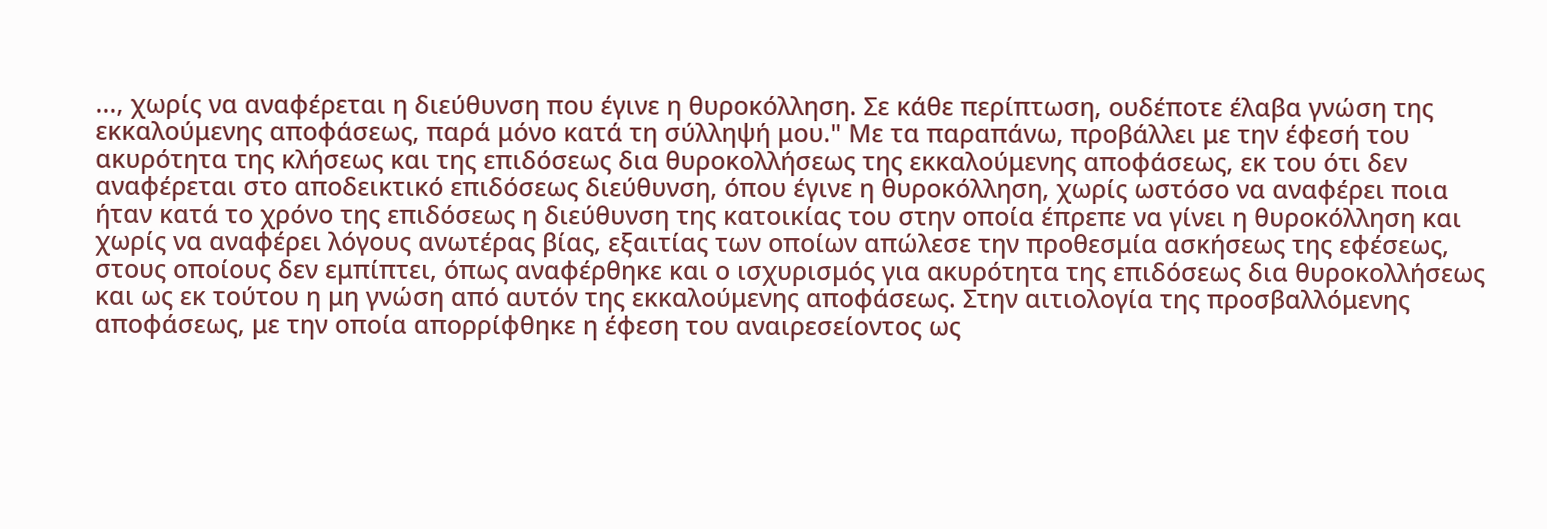..., χωρίς να αναφέρεται η διεύθυνση που έγινε η θυροκόλληση. Σε κάθε περίπτωση, ουδέποτε έλαβα γνώση της εκκαλούμενης αποφάσεως, παρά μόνο κατά τη σύλληψή μου." Με τα παραπάνω, προβάλλει με την έφεσή του ακυρότητα της κλήσεως και της επιδόσεως δια θυροκολλήσεως της εκκαλούμενης αποφάσεως, εκ του ότι δεν αναφέρεται στο αποδεικτικό επιδόσεως διεύθυνση, όπου έγινε η θυροκόλληση, χωρίς ωστόσο να αναφέρει ποια ήταν κατά το χρόνο της επιδόσεως η διεύθυνση της κατοικίας του στην οποία έπρεπε να γίνει η θυροκόλληση και χωρίς να αναφέρει λόγους ανωτέρας βίας, εξαιτίας των οποίων απώλεσε την προθεσμία ασκήσεως της εφέσεως, στους οποίους δεν εμπίπτει, όπως αναφέρθηκε και ο ισχυρισμός για ακυρότητα της επιδόσεως δια θυροκολλήσεως και ως εκ τούτου η μη γνώση από αυτόν της εκκαλούμενης αποφάσεως. Στην αιτιολογία της προσβαλλόμενης αποφάσεως, με την οποία απορρίφθηκε η έφεση του αναιρεσείοντος ως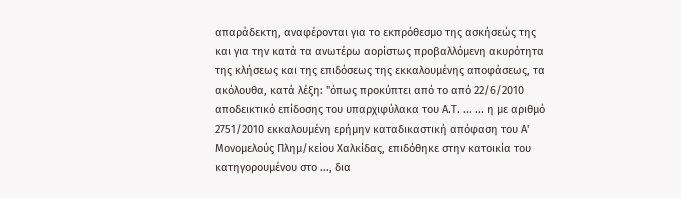απαράδεκτη, αναφέρονται για το εκπρόθεσμο της ασκήσεώς της και για την κατά τα ανωτέρω αορίστως προβαλλόμενη ακυρότητα της κλήσεως και της επιδόσεως της εκκαλουμένης αποφάσεως, τα ακόλουθα, κατά λέξη: "όπως προκύπτει από το από 22/6/2010 αποδεικτικό επίδοσης του υπαρχιφύλακα του Α.Τ. ... ... η με αριθμό 2751/2010 εκκαλουμένη ερήμην καταδικαστική απόφαση του Α' Μονομελούς Πλημ/κείου Χαλκίδας, επιδόθηκε στην κατοικία του κατηγορουμένου στο ..., δια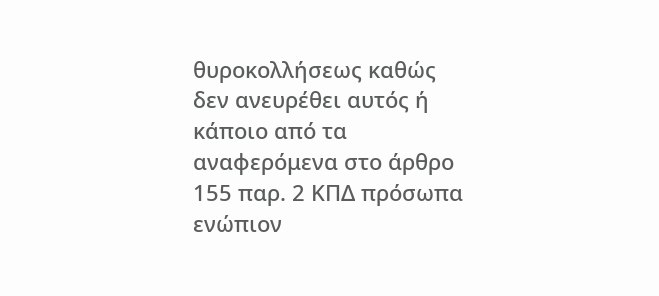θυροκολλήσεως καθώς δεν ανευρέθει αυτός ή κάποιο από τα αναφερόμενα στο άρθρο 155 παρ. 2 ΚΠΔ πρόσωπα ενώπιον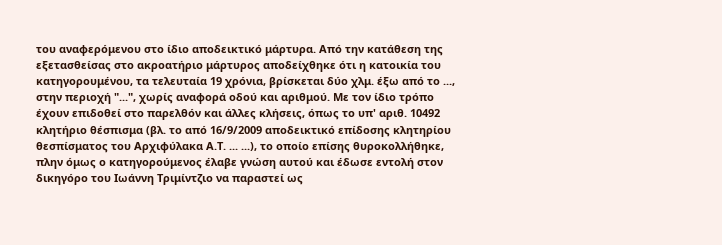του αναφερόμενου στο ίδιο αποδεικτικό μάρτυρα. Από την κατάθεση της εξετασθείσας στο ακροατήριο μάρτυρος αποδείχθηκε ότι η κατοικία του κατηγορουμένου, τα τελευταία 19 χρόνια, βρίσκεται δύο χλμ. έξω από το ..., στην περιοχή "...", χωρίς αναφορά οδού και αριθμού. Με τον ίδιο τρόπο έχουν επιδοθεί στο παρελθόν και άλλες κλήσεις, όπως το υπ' αριθ. 10492 κλητήριο θέσπισμα (βλ. το από 16/9/2009 αποδεικτικό επίδοσης κλητηρίου θεσπίσματος του Αρχιφύλακα Α.Τ. ... ...), το οποίο επίσης θυροκολλήθηκε, πλην όμως ο κατηγορούμενος έλαβε γνώση αυτού και έδωσε εντολή στον δικηγόρο του Ιωάννη Τριμίντζιο να παραστεί ως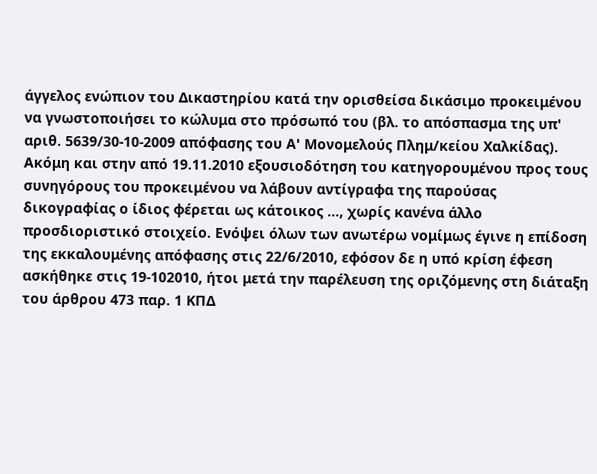άγγελος ενώπιον του Δικαστηρίου κατά την ορισθείσα δικάσιμο προκειμένου να γνωστοποιήσει το κώλυμα στο πρόσωπό του (βλ. το απόσπασμα της υπ' αριθ. 5639/30-10-2009 απόφασης του Α' Μονομελούς Πλημ/κείου Χαλκίδας). Ακόμη και στην από 19.11.2010 εξουσιοδότηση του κατηγορουμένου προς τους συνηγόρους του προκειμένου να λάβουν αντίγραφα της παρούσας δικογραφίας ο ίδιος φέρεται ως κάτοικος ..., χωρίς κανένα άλλο προσδιοριστικό στοιχείο. Ενόψει όλων των ανωτέρω νομίμως έγινε η επίδοση της εκκαλουμένης απόφασης στις 22/6/2010, εφόσον δε η υπό κρίση έφεση ασκήθηκε στις 19-102010, ήτοι μετά την παρέλευση της οριζόμενης στη διάταξη του άρθρου 473 παρ. 1 ΚΠΔ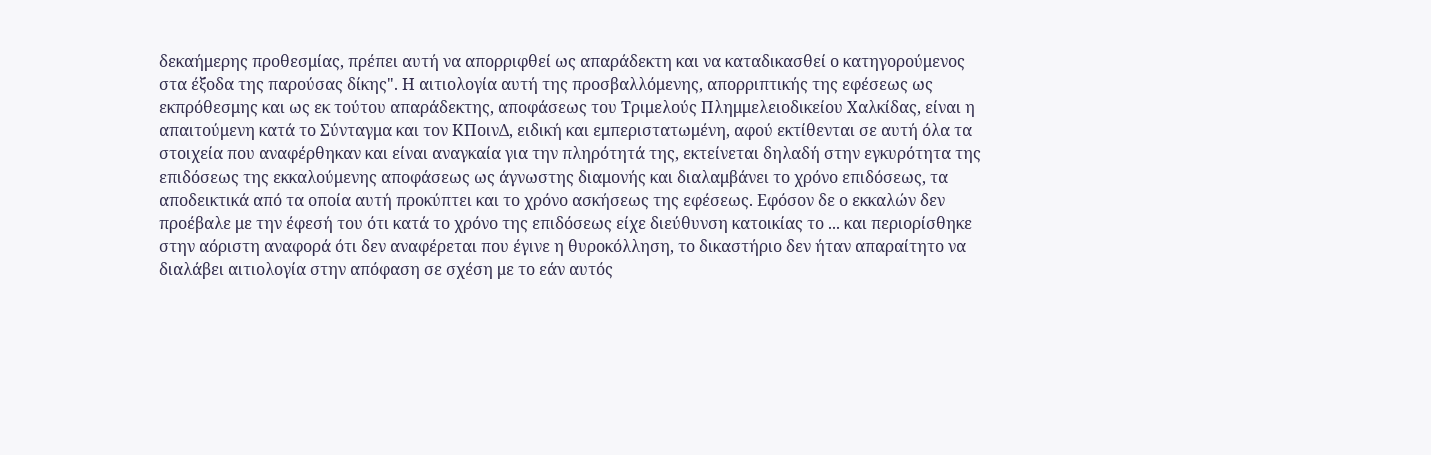δεκαήμερης προθεσμίας, πρέπει αυτή να απορριφθεί ως απαράδεκτη και να καταδικασθεί ο κατηγορούμενος στα έξοδα της παρούσας δίκης". Η αιτιολογία αυτή της προσβαλλόμενης, απορριπτικής της εφέσεως ως εκπρόθεσμης και ως εκ τούτου απαράδεκτης, αποφάσεως του Τριμελούς Πλημμελειοδικείου Χαλκίδας, είναι η απαιτούμενη κατά το Σύνταγμα και τον ΚΠοινΔ, ειδική και εμπεριστατωμένη, αφού εκτίθενται σε αυτή όλα τα στοιχεία που αναφέρθηκαν και είναι αναγκαία για την πληρότητά της, εκτείνεται δηλαδή στην εγκυρότητα της επιδόσεως της εκκαλούμενης αποφάσεως ως άγνωστης διαμονής και διαλαμβάνει το χρόνο επιδόσεως, τα αποδεικτικά από τα οποία αυτή προκύπτει και το χρόνο ασκήσεως της εφέσεως. Εφόσον δε ο εκκαλών δεν προέβαλε με την έφεσή του ότι κατά το χρόνο της επιδόσεως είχε διεύθυνση κατοικίας το ... και περιορίσθηκε στην αόριστη αναφορά ότι δεν αναφέρεται που έγινε η θυροκόλληση, το δικαστήριο δεν ήταν απαραίτητο να διαλάβει αιτιολογία στην απόφαση σε σχέση με το εάν αυτός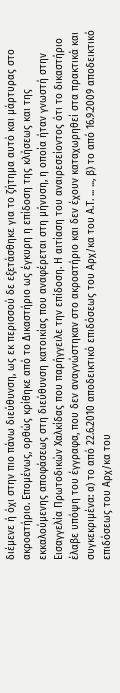διέμενε ή όχι στην πιο πάνω διεύθυνση, ως εκ περισσού δε εξετάσθηκε για το ζήτημα αυτό και μάρτυρας στο ακροατήριο. Επομένως, ορθώς κρίθηκε από το Δικαστήριο ως έγκυρη η επίδοση της κλήσεως και της εκκαλούμενης αποφάσεως στη διεύθυνση κατοικίας που αναφέρεται στη μήνυση, η οποία ήταν γνωστή στην Εισαγγελία Πρωτοδικών Χαλκίδας που παρήγγειλε την επίδοση. Η αιτίαση του αναιρεσείοντος ότι το δικαστήριο έλαβε υπόψη του έγγραφα, που δεν αναγνώστηκαν στο ακροατήριο και δεν έχουν καταχωρηθεί στα πρακτικά και συγκεκριμένα: α) το από 22.6.2010 αποδεικτικό επιδόσεως του Αρχ/κα του Α.Τ. ... ..., β) το από 16.9.2009 αποδεικτικό επιδόσεως του Αρχ/κα του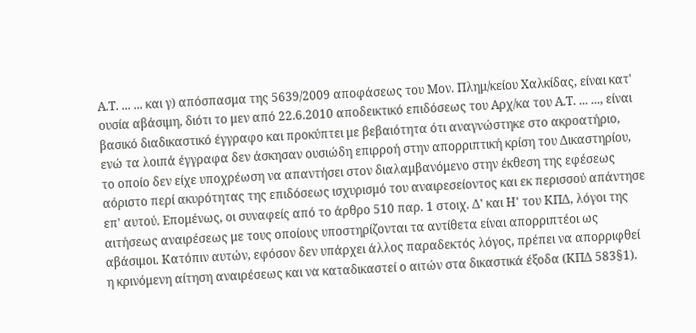Α.Τ. ... ... και γ) απόσπασμα της 5639/2009 αποφάσεως του Μον. Πλημ/κείου Χαλκίδας, είναι κατ' ουσία αβάσιμη, διότι το μεν από 22.6.2010 αποδεικτικό επιδόσεως του Αρχ/κα του Α.Τ. ... ..., είναι βασικό διαδικαστικό έγγραφο και προκύπτει με βεβαιότητα ότι αναγνώστηκε στο ακροατήριο, ενώ τα λοιπά έγγραφα δεν άσκησαν ουσιώδη επιρροή στην απορριπτική κρίση του Δικαστηρίου, το οποίο δεν είχε υποχρέωση να απαντήσει στον διαλαμβανόμενο στην έκθεση της εφέσεως αόριστο περί ακυρότητας της επιδόσεως ισχυρισμό του αναιρεσείοντος και εκ περισσού απάντησε επ' αυτού. Επομένως, οι συναφείς από το άρθρο 510 παρ. 1 στοιχ. Δ' και Η' του ΚΠΔ, λόγοι της αιτήσεως αναιρέσεως με τους οποίους υποστηρίζονται τα αντίθετα είναι απορριπτέοι ως αβάσιμοι. Κατόπιν αυτών, εφόσον δεν υπάρχει άλλος παραδεκτός λόγος, πρέπει να απορριφθεί η κρινόμενη αίτηση αναιρέσεως και να καταδικαστεί ο αιτών στα δικαστικά έξοδα (ΚΠΔ 583§1).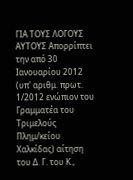ΓΙΑ ΤΟΥΣ ΛΟΓΟΥΣ ΑΥΤΟΥΣ Απορρίπτει την από 30 Ιανουαρίου 2012 (υπ' αριθμ. πρωτ. 1/2012 ενώπιον του Γραμματέα του Τριμελούς Πλημ/κείου Χαλκίδας) αίτηση του Δ. Γ. του Κ.,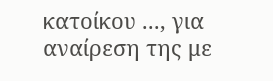κατοίκου ..., για αναίρεση της με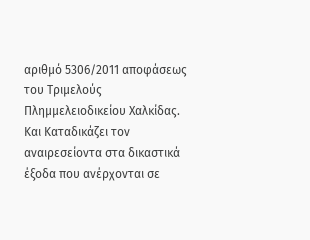αριθμό 5306/2011 αποφάσεως του Τριμελούς Πλημμελειοδικείου Χαλκίδας. Και Καταδικάζει τον αναιρεσείοντα στα δικαστικά έξοδα που ανέρχονται σε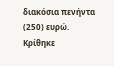διακόσια πενήντα (250) ευρώ. Κρίθηκε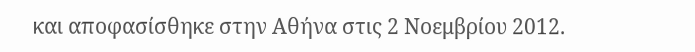και αποφασίσθηκε στην Αθήνα στις 2 Νοεμβρίου 2012.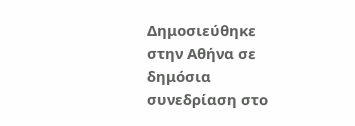Δημοσιεύθηκε στην Αθήνα σε δημόσια συνεδρίαση στο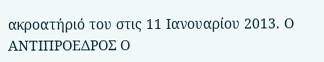ακροατήριό του στις 11 Ιανουαρίου 2013. Ο ΑΝΤΙΠΡΟΕΔΡΟΣ Ο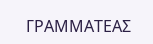ΓΡΑΜΜΑΤΕΑΣ